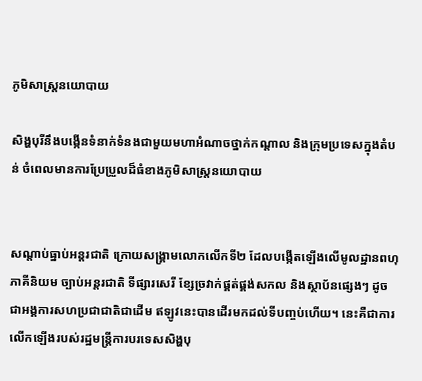ភូមិសាស្ត្រនយោបាយ

សិង្ហបុរីនឹងបង្កើនទំនាក់ទំនងជាមួយមហាអំណាចថ្នាក់កណ្តាល និងក្រុមប្រទេសក្នុងតំបន់ ចំពេលមានការប្រែប្រួលដ៏ធំខាងភូមិសាស្ត្រនយោបាយ


សណ្តាប់ធ្នាប់អន្តរជាតិ ក្រោយសង្គ្រាមលោកលើកទី២ ដែលបង្កើតឡើងលើមូលដ្ឋានពហុភាគីនិយម ច្បាប់អន្តរជាតិ ទីផ្សារសេរី ខ្សែច្រវាក់ផ្គត់ផ្គង់សកល និងស្ថាប័នផ្សេងៗ ដូចជាអង្គការសហប្រជាជាតិជាដើម ឥឡូវនេះបានដើរមកដល់ទីបញ្ចប់ហើយ។ នេះគឺជាការលើកឡើងរបស់រដ្ឋមន្ត្រីការបរទេសសិង្ហបុ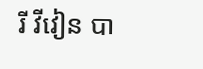រី វីវៀន បា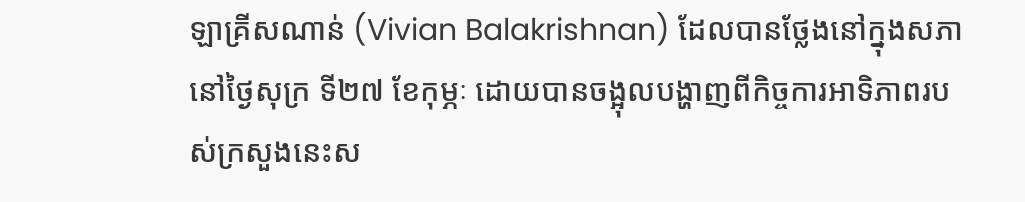ឡាគ្រីសណាន់ (Vivian Balakrishnan) ដែលបានថ្លែងនៅក្នុងសភា នៅថ្ងៃសុក្រ ទី២៧ ខែកុម្ភៈ ដោយបានចង្អុលបង្ហាញពីកិច្ចការអាទិភាពរបស់ក្រសួងនេះស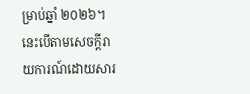ម្រាប់ឆ្នាំ ២០២៦។ នេះបើតាមសេចក្ដីរាយការណ៍ដោយសារ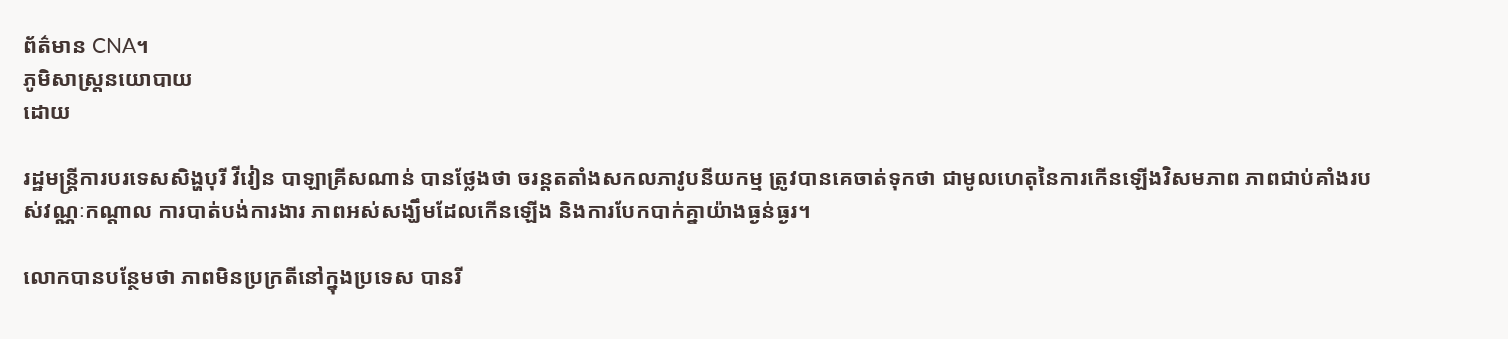ព័ត៌មាន CNA។
ភូមិសាស្ត្រនយោបាយ
ដោយ

រដ្ឋមន្ត្រីការបរទេសសិង្ហបុរី វីវៀន បាឡាគ្រីសណាន់ បានថ្លែងថា ចរន្តតតាំងសកលភាវូបនីយកម្ម ត្រូវបានគេចាត់ទុកថា ជាមូលហេតុនៃការកើនឡើងវិសមភាព ភាពជាប់គាំងរបស់វណ្ណៈកណ្តាល ការបាត់បង់ការងារ ភាពអស់សង្ឃឹមដែលកើនឡើង និងការបែកបាក់គ្នាយ៉ាងធ្ងន់ធ្ងរ។

លោកបានបន្ថែមថា ភាពមិនប្រក្រតីនៅក្នុងប្រទេស បានរី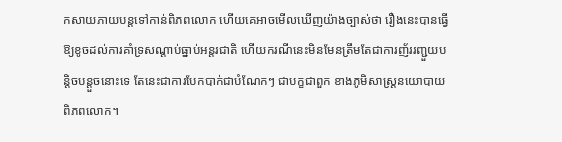កសាយភាយបន្ដទៅកាន់ពិភពលោក ហើយគេអាចមើលឃើញយ៉ាងច្បាស់ថា រឿងនេះបានធ្វើឱ្យខូចដល់ការគាំទ្រសណ្តាប់ធ្នាប់អន្តរជាតិ ហើយករណីនេះមិនមែនត្រឹមតែជាការញ័ររញ្ជួយបន្តិចបន្តួចនោះទេ តែនេះជាការបែកបាក់ជាបំណែកៗ ជាបក្ខជាពួក ខាងភូមិសាស្ត្រនយោបាយពិភពលោក។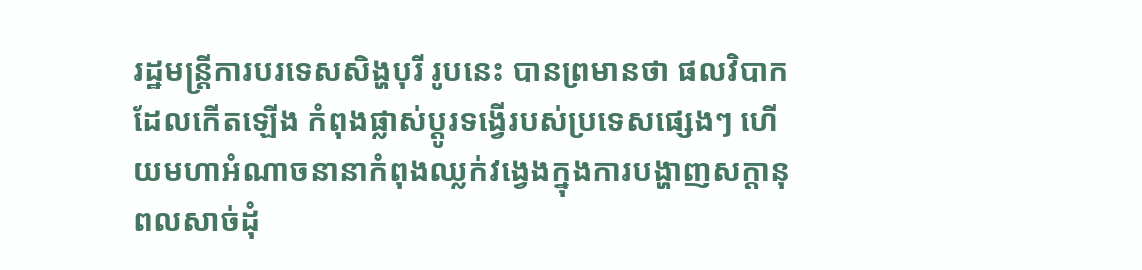រដ្ឋមន្ត្រីការបរទេសសិង្ហបុរី រូបនេះ បានព្រមានថា ផលវិបាកដែលកើតឡើង កំពុងផ្លាស់ប្តូរទង្វើរបស់ប្រទេសផ្សេងៗ ហើយមហាអំណាចនានាកំពុងឈ្លក់វង្វេងក្នុងការបង្ហាញសក្ដានុពលសាច់ដុំ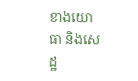ខាងយោធា និងសេដ្ឋ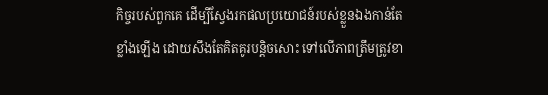កិច្ចរបស់ពួកគេ ដើម្បីស្វែងរកផលប្រយោជន៍របស់ខ្លួនឯងកាន់តែខ្លាំងឡើង ដោយសឹងតែគិតគូរបន្តិចសោះ ទៅលើភាពត្រឹមត្រូវខា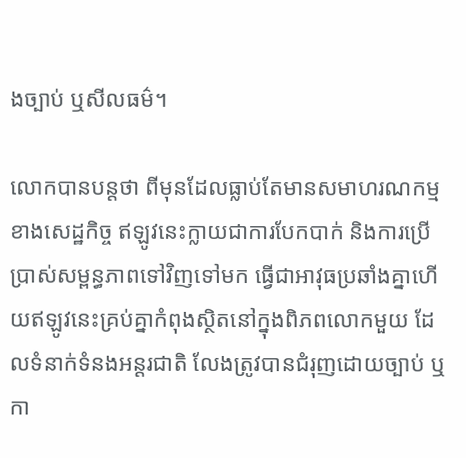ងច្បាប់ ឬសីលធម៌។

លោកបានបន្តថា ពីមុនដែលធ្លាប់តែមានសមាហរណកម្មខាងសេដ្ឋកិច្ច ឥឡូវនេះក្លាយជាការបែកបាក់ និងការប្រើប្រាស់សម្ពន្ធភាពទៅវិញទៅមក ធ្វើជាអាវុធប្រឆាំងគ្នាហើយឥឡូវនេះគ្រប់គ្នាកំពុងស្ថិតនៅក្នុងពិភពលោកមួយ ដែលទំនាក់ទំនងអន្តរជាតិ លែងត្រូវបានជំរុញដោយច្បាប់ ឬកា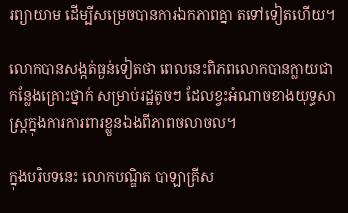រព្យាយាម ដើម្បីសម្រេចបានការឯកភាពគ្នា តទៅទៀតហើយ។

លោកបានសង្កត់ធ្ងន់ទៀតថា ពេលនេះពិភពលោកបានក្លាយជាកន្លែងគ្រោះថ្នាក់ សម្រាប់រដ្ឋតូចៗ ដែលខ្វះអំណាចខាងយុទ្ធសាស្ត្រក្នុងការការពារខ្លួនឯងពីភាពចលាចល។

ក្នុងបរិបទនេះ លោកបណ្ឌិត បាឡាគ្រីស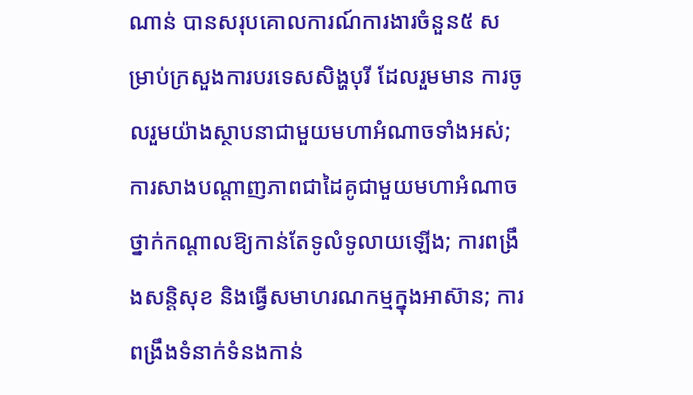ណាន់ បានសរុបគោលការណ៍ការងារចំនួន៥ សម្រាប់ក្រសួងការបរទេសសិង្ហបុរី ដែលរួមមាន ការចូលរួមយ៉ាងស្ថាបនាជាមួយមហាអំណាចទាំងអស់; ការសាងបណ្តាញភាពជាដៃគូជាមួយមហាអំណាចថ្នាក់កណ្តាលឱ្យកាន់តែទូលំទូលាយឡើង; ការពង្រឹងសន្តិសុខ និងធ្វើសមាហរណកម្មក្នុងអាស៊ាន; ការពង្រឹងទំនាក់ទំនងកាន់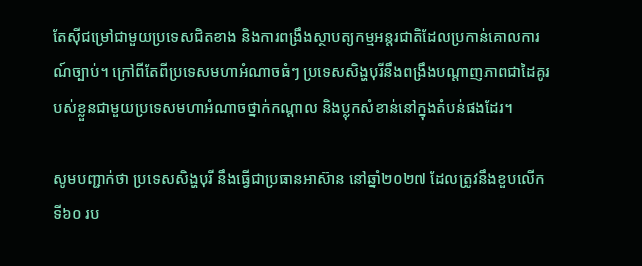តែស៊ីជម្រៅជាមួយប្រទេសជិតខាង និងការពង្រឹងស្ថាបត្យកម្មអន្តរជាតិដែលប្រកាន់គោលការណ៍ច្បាប់។ ក្រៅពីតែពីប្រទេសមហាអំណាចធំៗ ប្រទេសសិង្ហបុរីនឹងពង្រឹងបណ្តាញភាពជាដៃគូរបស់ខ្លួនជាមួយប្រទេសមហាអំណាចថ្នាក់កណ្តាល និងប្លុកសំខាន់នៅក្នុងតំបន់ផងដែរ។

សូមបញ្ជាក់ថា ប្រទេសសិង្ហបុរី នឹងធ្វើជាប្រធានអាស៊ាន នៅឆ្នាំ២០២៧ ដែលត្រូវនឹងខួបលើកទី៦០ រប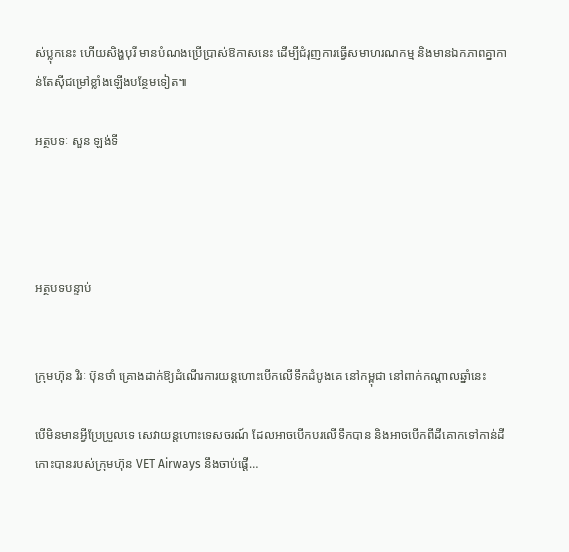ស់ប្លុកនេះ ហើយសិង្ហបុរី មានបំណងប្រើប្រាស់ឱកាសនេះ ដើម្បីជំរុញការធ្វើសមាហរណកម្ម និងមានឯកភាពគ្នាកាន់តែស៊ីជម្រៅខ្លាំងឡើងបន្ថែមទៀត៕

អត្ថបទៈ សួន ឡង់ទី




អត្ថបទបន្ទាប់


ក្រុមហ៊ុន វិរៈ ប៊ុនថាំ គ្រោងដាក់ឱ្យដំណើរការយន្តហោះបើកលើទឹកដំបូងគេ នៅកម្ពុជា នៅពាក់កណ្តាលឆ្នាំនេះ

បើមិនមានអ្វីប្រែប្រួលទេ សេវាយន្ដហោះទេសចរណ៍ ដែលអាចបើកបរលើទឹកបាន និងអាចបើកពីដីគោកទៅកាន់ដីកោះបានរបស់ក្រុមហ៊ុន VET Airways នឹងចាប់ផ្ដើ…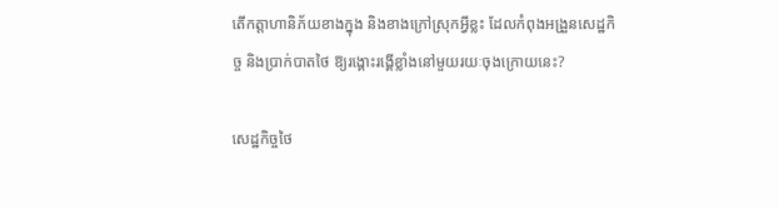តើកត្តាហានិភ័យខាងក្នុង និងខាងក្រៅស្រុកអ្វីខ្លះ ដែលកំពុងអង្រួនសេដ្ឋកិច្ច និងប្រាក់បាតថៃ ឱ្យរង្គោះរង្គើខ្លាំងនៅមួយរយៈចុងក្រោយនេះ?

សេដ្ឋកិច្ចថៃ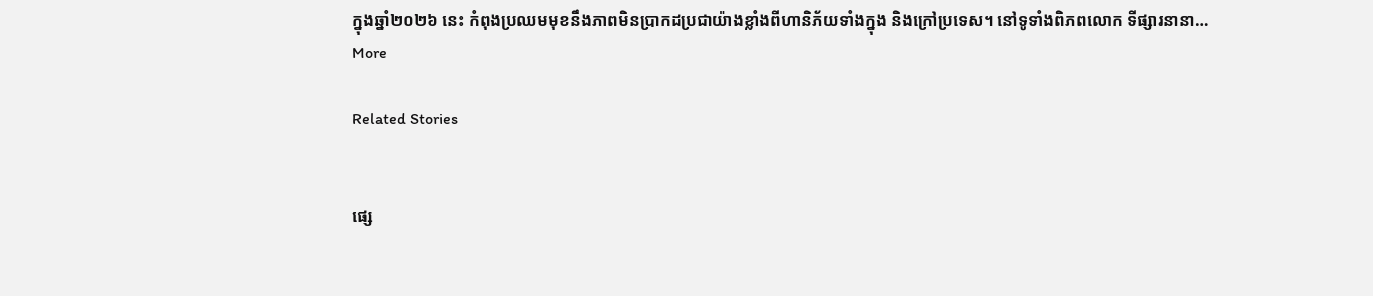ក្នុងឆ្នាំ២០២៦ នេះ កំពុងប្រឈមមុខនឹងភាពមិនប្រាកដប្រជាយ៉ាងខ្លាំងពីហានិភ័យទាំងក្នុង និងក្រៅប្រទេស។ នៅទូទាំងពិភពលោក ទីផ្សារនានា…
More

Related Stories


ផ្សេ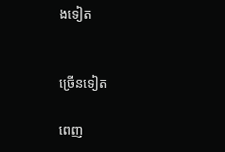ងទៀត


ច្រើនទៀត

ពេញ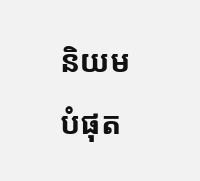និយមបំផុត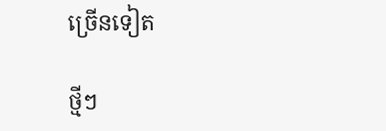ច្រើនទៀត

ថ្មីៗ